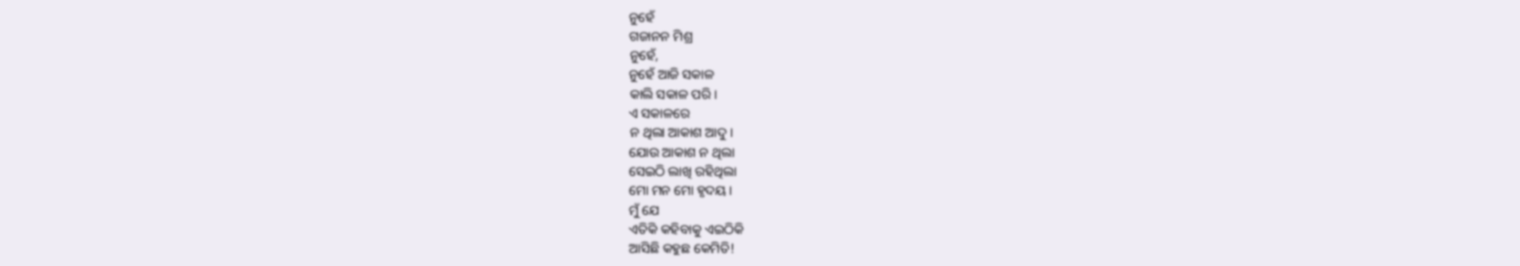ନୁହେଁ
ଗଜାନନ ମିଶ୍ର
ନୁହେଁ,
ନୁହେଁ ଆଜି ସକାଳ
କାଲି ସକାଳ ପରି।
ଏ ସକାଳରେ
ନ ଥିଲା ଆକାଶ ଆଦୁ।
ଯୋଉ ଆକାଶ ନ ଥିଲା
ସେଇଠି ଲାଖି ରହିଥିଲା
ମୋ ମନ ମୋ ହୃଦୟ।
ମୁଁ ଯେ
ଏତିକି କହିବାକୁ ଏଇଠିକି
ଆସିଛି କହୁଛ କେମିତି!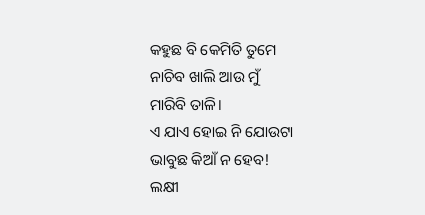କହୁଛ ବି କେମିତି ତୁମେ
ନାଚିବ ଖାଲି ଆଉ ମୁଁ
ମାରିବି ତାଳି।
ଏ ଯାଏ ହୋଇ ନି ଯୋଉଟା
ଭାବୁଛ କିଆଁ ନ ହେବ!
ଲକ୍ଷୀ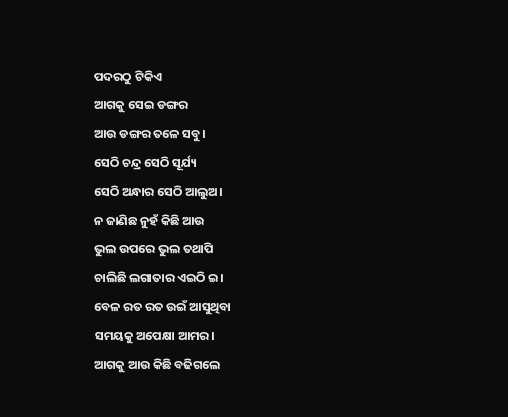ପଦରଠୁ ଟିକିଏ
ଆଗକୁ ସେଇ ଡଙ୍ଗର
ଆଉ ଡଙ୍ଗର ତଳେ ସବୁ।
ସେଠି ଚନ୍ଦ୍ର ସେଠି ସୂର୍ଯ୍ୟ
ସେଠି ଅନ୍ଧାର ସେଠି ଆଲୁଅ।
ନ ଜାଣିଛ ନୁହଁ କିଛି ଆଉ
ଭୁଲ ଉପରେ ଭୁଲ ତଥାପି
ଚାଲିଛି ଲଗାତାର ଏଇଠି ଇ।
ବେଳ ରତ ରତ ଉଇଁ ଆସୁଥିବା
ସମୟକୁ ଅପେକ୍ଷା ଆମର।
ଆଗକୁ ଆଉ କିଛି ବଢିଗଲେ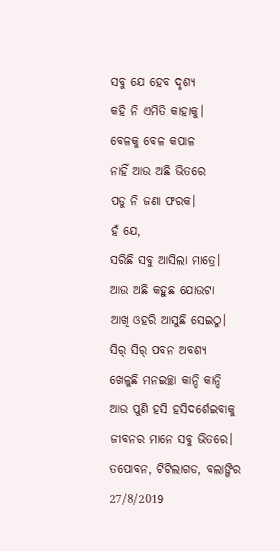ସବୁ ଯେ ହେବ ଦୃଶ୍ଯ
କହି ନି ଏମିତି କାହାକୁ।
ବେଳକୁ ବେଳ କପାଳ
ନାହିଁ ଆଉ ଅଛି ଭିତରେ
ପଡୁ ନି ଜଣା ଫରକ।
ହଁ ଯେ,
ସରିଛି ସବୁ ଆସିଲା ମାତ୍ରେ।
ଆଉ ଅଛି କହୁଛ ଯୋଉଟା
ଆଖି ଓହରି ଆସୁଛି ସେଇଠୁ।
ସିର୍ ସିର୍ ପବନ ଅବଶ୍ଯ
ଖେଳୁଛି ମନଇଚ୍ଛା କାନ୍ଦି କାନ୍ଦି
ଆଉ ପୁଣି ହସି ହସିଦର୍ଶେଇବାକୁ
ଜୀବନର ମାନେ ସବୁ ଭିତରେ।
ତପୋବନ, ଟିଟିଲାଗଡ, ବଲାଙ୍ଗିର
27/8/2019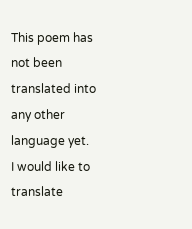This poem has not been translated into any other language yet.
I would like to translate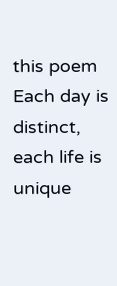this poem
Each day is distinct, each life is unique